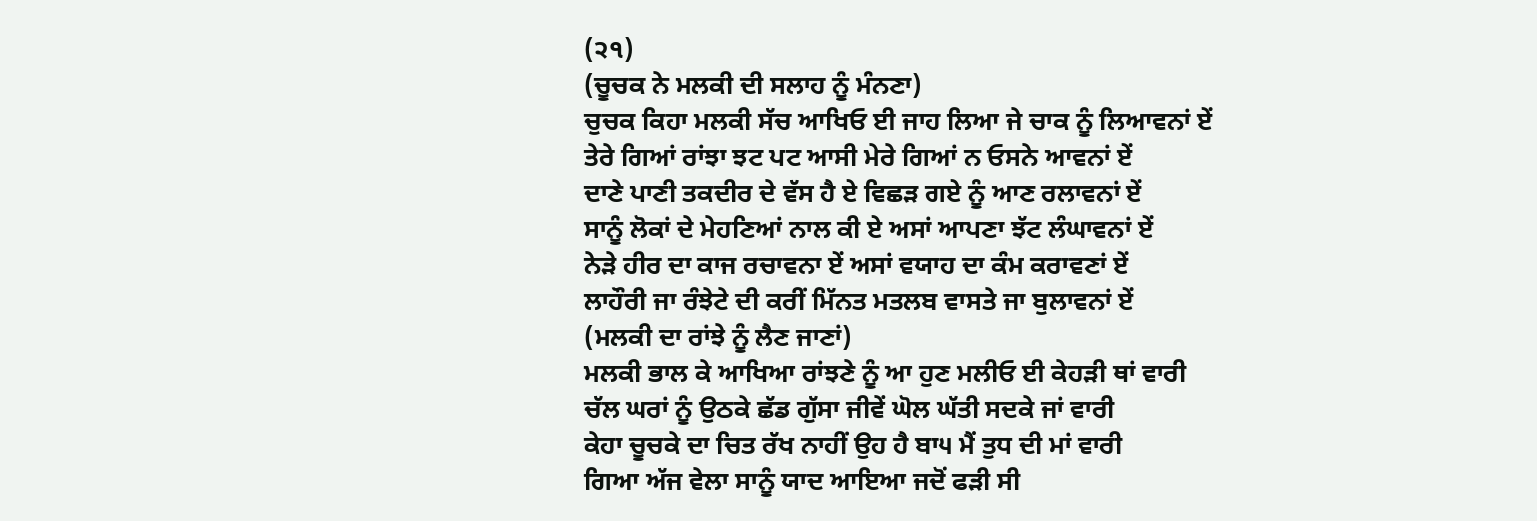(੨੧)
(ਚੂਚਕ ਨੇ ਮਲਕੀ ਦੀ ਸਲਾਹ ਨੂੰ ਮੰਨਣਾ)
ਚੁਚਕ ਕਿਹਾ ਮਲਕੀ ਸੱਚ ਆਖਿਓ ਈ ਜਾਹ ਲਿਆ ਜੇ ਚਾਕ ਨੂੰ ਲਿਆਵਨਾਂ ਏਂ
ਤੇਰੇ ਗਿਆਂ ਰਾਂਝਾ ਝਟ ਪਟ ਆਸੀ ਮੇਰੇ ਗਿਆਂ ਨ ਓਸਨੇ ਆਵਨਾਂ ਏਂ
ਦਾਣੇ ਪਾਣੀ ਤਕਦੀਰ ਦੇ ਵੱਸ ਹੈ ਏ ਵਿਛੜ ਗਏ ਨੂੰ ਆਣ ਰਲਾਵਨਾਂ ਏਂ
ਸਾਨੂੰ ਲੋਕਾਂ ਦੇ ਮੇਹਣਿਆਂ ਨਾਲ ਕੀ ਏ ਅਸਾਂ ਆਪਣਾ ਝੱਟ ਲੰਘਾਵਨਾਂ ਏਂ
ਨੇੜੇ ਹੀਰ ਦਾ ਕਾਜ ਰਚਾਵਨਾ ਏਂ ਅਸਾਂ ਵਯਾਹ ਦਾ ਕੰਮ ਕਰਾਵਣਾਂ ਏਂ
ਲਾਹੌਰੀ ਜਾ ਰੰਝੇਟੇ ਦੀ ਕਰੀਂ ਮਿੱਨਤ ਮਤਲਬ ਵਾਸਤੇ ਜਾ ਬੁਲਾਵਨਾਂ ਏਂ
(ਮਲਕੀ ਦਾ ਰਾਂਝੇ ਨੂੰ ਲੈਣ ਜਾਣਾਂ)
ਮਲਕੀ ਭਾਲ ਕੇ ਆਖਿਆ ਰਾਂਝਣੇ ਨੂੰ ਆ ਹੁਣ ਮਲੀਓ ਈ ਕੇਹੜੀ ਥਾਂ ਵਾਰੀ
ਚੱਲ ਘਰਾਂ ਨੂੰ ਉਠਕੇ ਛੱਡ ਗੁੱਸਾ ਜੀਵੇਂ ਘੋਲ ਘੱਤੀ ਸਦਕੇ ਜਾਂ ਵਾਰੀ
ਕੇਹਾ ਚੂਚਕੇ ਦਾ ਚਿਤ ਰੱਖ ਨਾਹੀਂ ਉਹ ਹੈ ਬਾ੫ ਮੈਂ ਤੁਧ ਦੀ ਮਾਂ ਵਾਰੀ
ਗਿਆ ਅੱਜ ਵੇਲਾ ਸਾਨੂੰ ਯਾਦ ਆਇਆ ਜਦੋਂ ਫੜੀ ਸੀ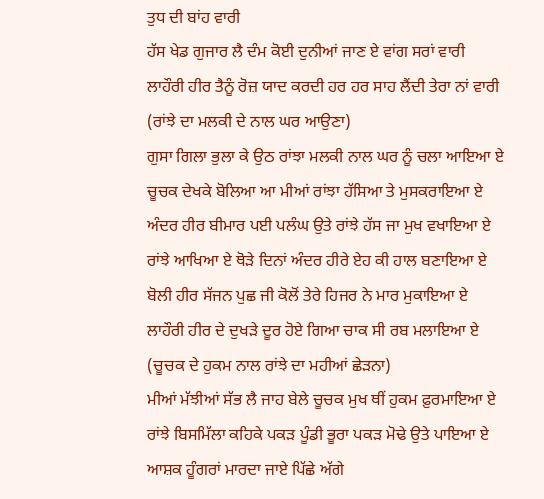ਤੁਧ ਦੀ ਬਾਂਹ ਵਾਰੀ
ਹੱਸ ਖੇਡ ਗੁਜਾਰ ਲੈ ਦੰਮ ਕੋਈ ਦੁਨੀਆਂ ਜਾਣ ਏ ਵਾਂਗ ਸਰਾਂ ਵਾਰੀ
ਲਾਹੌਰੀ ਹੀਰ ਤੈਨੂੰ ਰੋਜ਼ ਯਾਦ ਕਰਦੀ ਹਰ ਹਰ ਸਾਹ ਲੈਂਦੀ ਤੇਰਾ ਨਾਂ ਵਾਰੀ
(ਰਾਂਝੇ ਦਾ ਮਲਕੀ ਦੇ ਨਾਲ ਘਰ ਆਉਣਾ)
ਗੁਸਾ ਗਿਲਾ ਭੁਲਾ ਕੇ ਉਠ ਰਾਂਝਾ ਮਲਕੀ ਨਾਲ ਘਰ ਨੂੰ ਚਲਾ ਆਇਆ ਏ
ਚੂਚਕ ਦੇਖਕੇ ਬੋਲਿਆ ਆ ਮੀਆਂ ਰਾਂਝਾ ਹੱਸਿਆ ਤੇ ਮੁਸਕਰਾਇਆ ਏ
ਅੰਦਰ ਹੀਰ ਬੀਮਾਰ ਪਈ ਪਲੰਘ ਉਤੇ ਰਾਂਝੇ ਹੱਸ ਜਾ ਮੁਖ ਵਖਾਇਆ ਏ
ਰਾਂਝੇ ਆਖਿਆ ਏ ਥੋੜੇ ਦਿਨਾਂ ਅੰਦਰ ਹੀਰੇ ਏਹ ਕੀ ਹਾਲ ਬਣਾਇਆ ਏ
ਬੋਲੀ ਹੀਰ ਸੱਜਨ ਪੁਛ ਜੀ ਕੋਲੋਂ ਤੇਰੇ ਹਿਜਰ ਨੇ ਮਾਰ ਮੁਕਾਇਆ ਏ
ਲਾਹੌਰੀ ਹੀਰ ਦੇ ਦੁਖੜੇ ਦੂਰ ਹੋਏ ਗਿਆ ਚਾਕ ਸੀ ਰਬ ਮਲਾਇਆ ਏ
(ਚੂਚਕ ਦੇ ਹੁਕਮ ਨਾਲ ਰਾਂਝੇ ਦਾ ਮਹੀਆਂ ਛੇੜਨਾ)
ਮੀਆਂ ਮੱਝੀਆਂ ਸੱਭ ਲੈ ਜਾਹ ਬੇਲੇ ਚੂਚਕ ਮੁਖ ਥੀਂ ਹੁਕਮ ਫ਼ੁਰਮਾਇਆ ਏ
ਰਾਂਝੇ ਬਿਸਮਿੱਲਾ ਕਹਿਕੇ ਪਕੜ ਪੂੰਡੀ ਭੂਰਾ ਪਕੜ ਮੋਢੇ ਉਤੇ ਪਾਇਆ ਏ
ਆਸ਼ਕ ਹੂੰਗਰਾਂ ਮਾਰਦਾ ਜਾਏ ਪਿੱਛੇ ਅੱਗੇ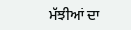ਮੱਝੀਆਂ ਦਾ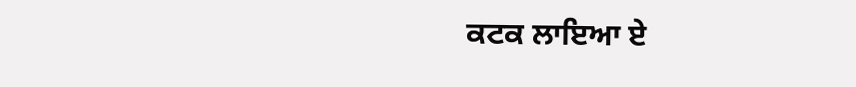ਕਟਕ ਲਾਇਆ ਏ